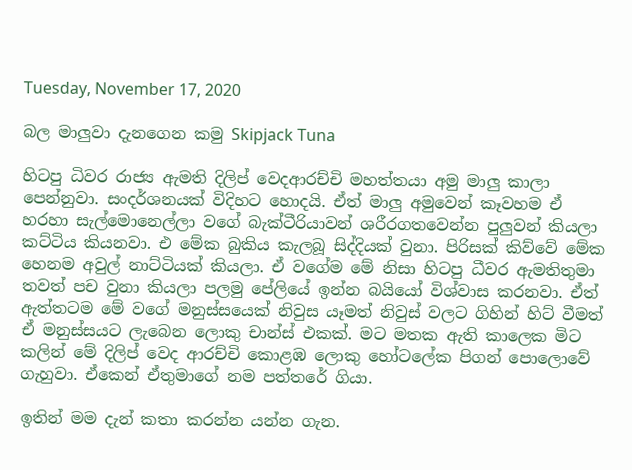Tuesday, November 17, 2020

බල මාලුවා දැනගෙන කමු Skipjack Tuna

හිටපු ධිවර රාජ්‍ය ඇමති දිලිප් වෙදආරච්චි මහත්තයා අමු මාලු කාලා පෙන්නුවා. සංදර්ශනයක් විදිහට හොදයි. ඒත් මාලු අමුවෙන් කෑවහම ඒ හරහා සැල්මොනෙල්ලා වගේ බැක්ටීරියාවන් ශරීරගතවෙන්න පුලුවන් කියලා කට්ටිය කියනවා. එ මේක බුකිය කැලබූ සිද්දියක් වුනා. පිරිසක් කිව්වේ මේක හෙනම අවුල් නාට්ටියක් කියලා. ඒ වගේම මේ නිසා හිටපු ධීවර ඇමතිතුමා තවත් පච වුනා කියලා පලමු පේලියේ ඉන්න බයියෝ විශ්වාස කරනවා. ඒත් ඇත්තටම මේ වගේ මනුස්සයෙක් නිවුස යෑමත් නිවුස් වලට ගිහින් හිට් වීමත් ඒ මනුස්සයට ලැබෙන ලොකු චාන්ස් එකක්. මට මතක ඇති කාලෙක මිට කලින් මේ දිලිප් වෙද ආරච්චි කොළඹ ලොකු හෝටලේක පිගන් පොලොවේ ගැහුවා. ඒකෙන් ඒතුමාගේ නම පත්තරේ ගියා.

ඉතින් මම දැන් කතා කරන්න යන්න ගැන.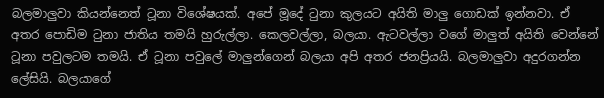බලමාලුවා කියන්නෙත් ටූනා විශේෂයක්. අපේ මූදේ ටුනා කුලයට අයිති මාලු ගොඩක් ඉන්නවා. ඒ අතර පොඩිම ටුනා ජාතිය තමයි හුරුල්ලා. කෙලවල්ලා, බලයා. ඇටවල්ලා වගේ මාලුත් අයිති වෙන්නේ ටූනා පවුලටම තමයි. ඒ ටූනා පවුලේ මාලුන්ගෙන් බලයා අපි අතර ජනප්‍රියයි. බලමාලුවා අදුරගන්න ලේසියි. බලයාගේ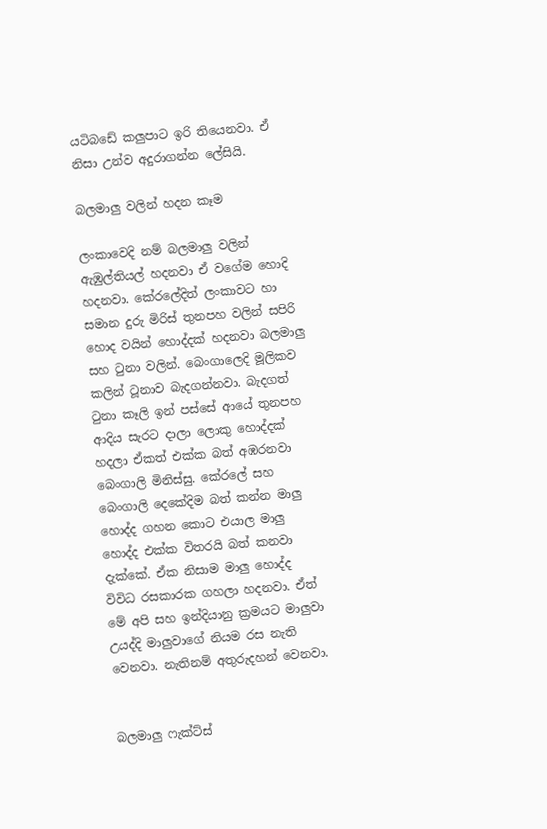යටිබඩේ කලුපාට ඉරි තියෙනවා. ඒ නිසා උන්ව අදුරාගන්න ලේසියි.

බලමාලු වලින් හදන කෑම

ලංකාවෙදි නම් බලමාලු වලින් ඇඹුල්තියල් හදනවා ඒ වගේම හොදි හදනවා. කේරලේදිත් ලංකාවට හා සමාන දුරු මිරිස් තුනපහ වලින් සපිරි හොද වයින් හොද්දක් හදනවා බලමාලු සහ ටුනා වලින්. බෙංගාලෙදි මූලිකව කලින් ටූනාව බැදගන්නවා. බැදගත් ටුනා කෑලි ඉන් පස්සේ ආයේ තුනපහ ආදිය සැරට දාලා ලොකු හොද්දක් හදලා ඒකත් එක්ක බත් අඹරනවා බෙංගාලි මිනිස්සු. කේරලේ සහ බෙංගාලි දෙකේදිම බත් කන්න මාලු හොද්ද ගහන කොට එයාල මාලු හොද්ද එක්ක විතරයි බත් කනවා දැක්කේ. ඒක නිසාම මාලු හොද්ද විවිධ රසකාරක ගහලා හදනවා. ඒත් මේ අපි සහ ඉන්දියානු ක්‍රමයට මාලුවා උයද්දි මාලුවාගේ නියම රස නැති වෙනවා. නැතිනම් අතුරුදහන් වෙනවා.


බලමාලු ෆැක්ට්ස්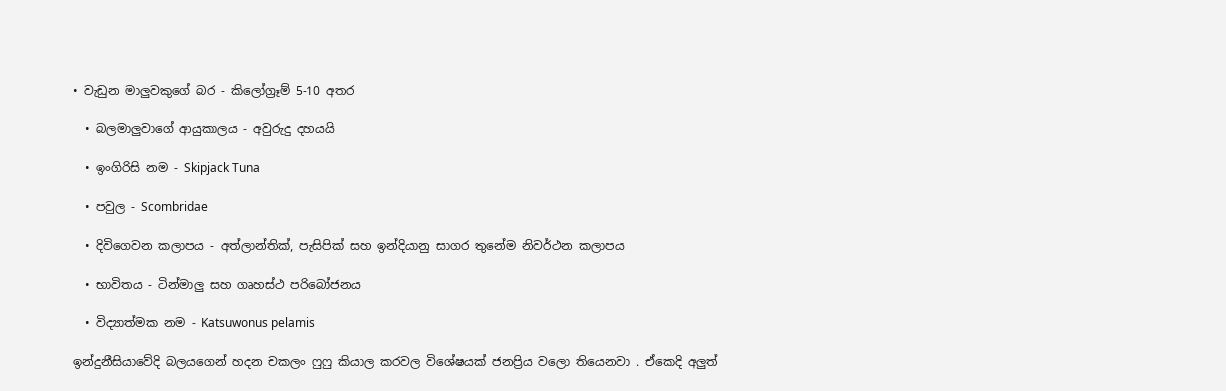• වැඩුන මාලුවකුගේ බර - කිලෝග්‍රෑම් 5-10 අතර

  • බලමාලුවාගේ ආයුකාලය - අවුරුදු දහයයි

  • ඉංගිරිසි නම - Skipjack Tuna

  • පවුල - Scombridae

  • දිවිගෙවන කලාපය - අත්ලාන්තික්, පැසිපික් සහ ඉන්දියානු සාගර තුනේම නිවර්ථන කලාපය

  • භාවිතය - ටින්මාලු සහ ගෘහස්ථ පරිබෝජනය

  • විද්‍යාත්මක නම - Katsuwonus pelamis

ඉන්දුනීසියාවේදි බලයගෙන් හදන චකලං ෆුෆු කියාල කරවල විශේෂයක් ජනප්‍රිය වලො තියෙනවා . ඒකෙදි අලුත්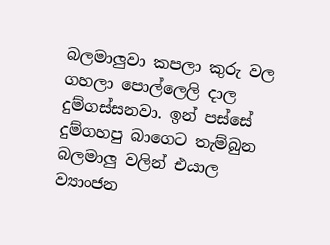බලමාලුවා කපලා කුරු වල ගහලා පොල්ලෙලි දාල දුම්ගස්සනවා. ඉන් පස්සේ දුම්ගහපු බාගෙට තැම්බුන බලමාලු වලින් එයාල ව්‍යාංජන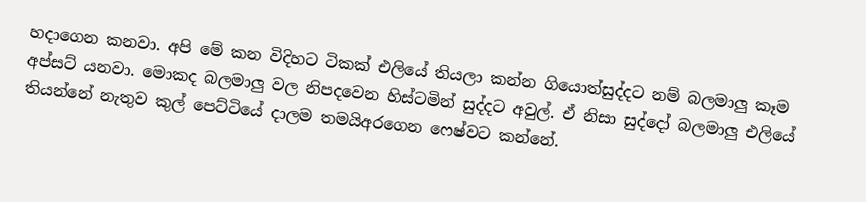හදාගෙන කනවා. අපි මේ කන විදිහට ටිකක් එලියේ තියලා කන්න ගියොත්සුද්දට නම් බලමාලු කෑම අප්සට් යනවා. මොකද බලමාලු වල නිපදවෙන හිස්ටමින් සුද්දට අවුල්. ඒ නිසා සුද්දෝ බලමාලු එලියේ තියන්නේ නැතුව කුල් පෙට්ටියේ දාලම තමයිඅරගෙන ෆෙෂ්වට කන්නේ.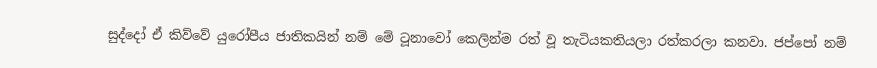සුද්දෝ ඒ කිව්වේ යුරෝපීය ජාතිකයින් නම් මේ ටූනාවෝ කෙලින්ම රත් වූ තැටියකතියලා රත්කරලා කනවා. ජප්පෝ නම්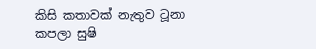කිසි කතාවක් නැතුව ටූනා කපලා සුෂි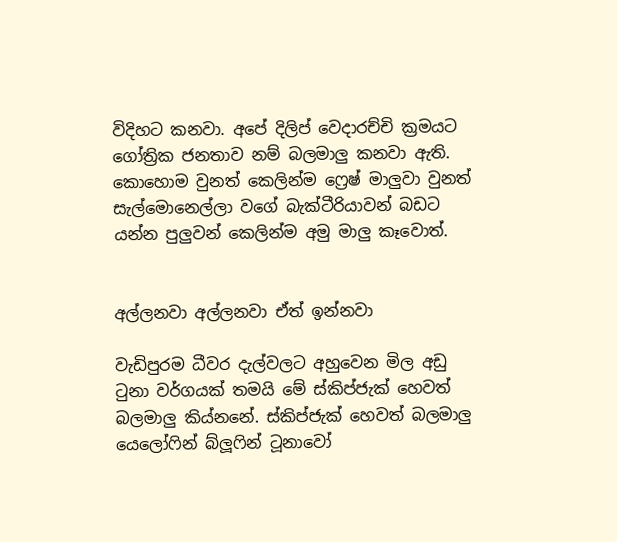විදිහට කනවා. අපේ දිලිප් වෙදාරච්චි ක්‍රමයට ගෝත්‍රික ජනතාව නම් බලමාලු කනවා ඇති. කොහොම වුනත් කෙලින්ම ෆ්‍රෙෂ් මාලුවා වුනත් සැල්මොනෙල්ලා වගේ බැක්ටීරියාවන් බඩට යන්න පුලුවන් කෙලින්ම අමු මාලු කෑවොත්.


අල්ලනවා අල්ලනවා ඒත් ඉන්නවා

වැඩිපුරම ධීවර දැල්වලට අහුවෙන මිල අඩු ටුනා වර්ගයක් තමයි මේ ස්කිප්ජැක් හෙවත් බලමාලු කිය්නනේ. ස්කිප්ජැක් හෙවත් බලමාලු යෙලෝෆින් බ්ලූෆින් ටූනාවෝ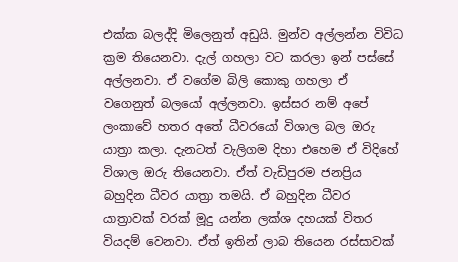එක්ක බලද්දි මිලෙනුත් අඩුයි. මුන්ව අල්ලන්න විවිධ ක්‍රම තියෙනවා. දැල් ගහලා වට කරලා ඉන් පස්සේ අල්ලනවා. ඒ වගේම බිලි කොකු ගහලා ඒ වගෙනුත් බලයෝ අල්ලනවා. ඉස්සර නම් අපේ ලංකාවේ හතර අතේ ධීවරයෝ විශාල බල ඔරු යාත්‍රා කලා. දැනටත් වැලිගම දිහා එහෙම ඒ විදිහේ විශාල ඔරු තියෙනවා. ඒත් වැඩිපුරම ජනප්‍රිය බහුදින ධීවර යාත්‍රා තමයි. ඒ බහුදින ධීවර යාත්‍රාවක් වරක් මූදු යන්න ලක්ශ දහයක් විතර වියදම් වෙනවා. ඒත් ඉතින් ලාබ තියෙන රස්සාවක්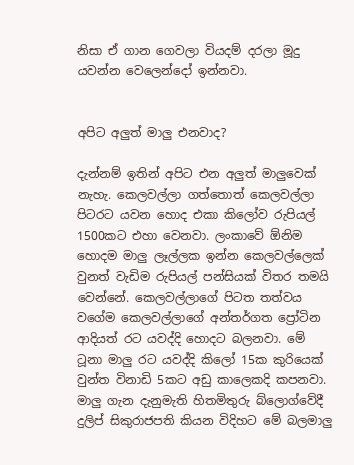නිසා ඒ ගාන ගෙවලා වියදම් දරලා මූදු යවන්න වෙලෙන්දෝ ඉන්නවා.


අපිට අලුත් මාලු එනවාද?

දැන්නම් ඉතින් අපිට එන අලුත් මාලුවෙක් නැහැ. කෙලවල්ලා ගත්තොත් කෙලවල්ලා පිටරට යවන හොද එකා කිලෝව රුපියල් 1500කට එහා වෙනවා. ලංකාවේ ඕනිම හොදම මාලු ලෑල්ලක ඉන්න කෙලවල්ලෙක් වුනත් වැඩිම රුපියල් පන්සියක් විතර තමයි වෙන්නේ. කෙලවල්ලාගේ පිටත තත්වය වගේම කෙලවල්ලාගේ අන්තර්ගත ප්‍රෝටින ආදියත් රට යවද්දි හොදට බලනවා. මේ ටූනා මාලු රට යවද්දි කිලෝ 15ක කුරියෙක් වුන්ත විනාඩි 5කට අඩු කාලෙකදි කපනවා. මාලු ගැන දැනුමැති හිතමිතුරු බ්ලොග්වේදී දුලිප් සිකුරාජපති කියන විදිහට මේ බලමාලු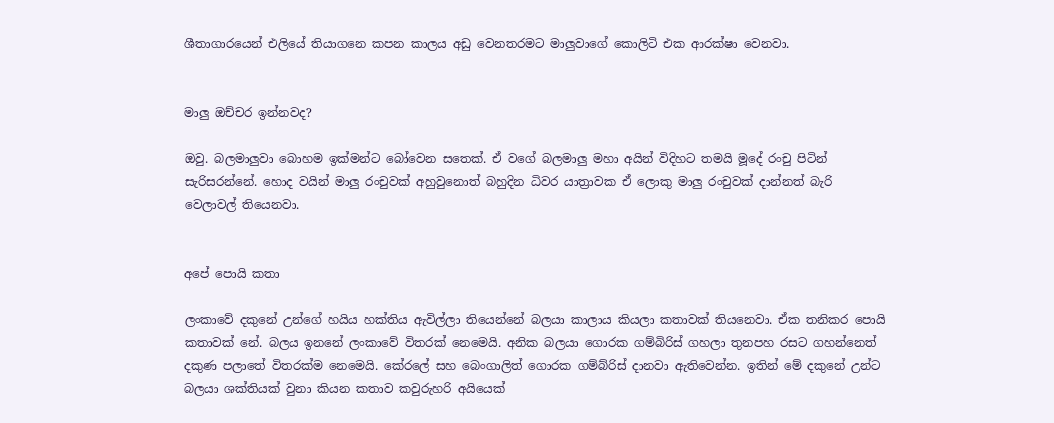ශීතාගාරයෙන් එලියේ තියාගනෙ කපන කාලය අඩු වෙනතරමට මාලුවාගේ කොලිටි එක ආරක්ෂා වෙනවා.


මාලු ඔච්චර ඉන්නවද?

ඔවු. බලමාලුවා බොහම ඉක්මන්ට බෝවෙන සතෙක්. ඒ වගේ බලමාලු මහා අයින් විදිහට තමයි මූදේ රංචු පිටින් සැරිසරන්නේ. හොද වයින් මාලු රංචුවක් අහුවුනොත් බහුදින ධිවර යාත්‍රාවක ඒ ලොකු මාලු රංචුවක් දාන්නත් බැරි වෙලාවල් තියෙනවා.


අපේ පොයි කතා

ලංකාවේ දකුනේ උන්ගේ හයිය හක්තිය ඇවිල්ලා තියෙන්නේ බලයා කාලාය කියලා කතාවක් තියනෙවා. ඒක තනිකර පොයි කතාවක් නේ. බලය ඉනනේ ලංකාවේ විතරක් නෙමෙයි. අනික බලයා ගොරක ගම්බිරිස් ගහලා තුනපහ රසට ගහන්නෙත් දකුණ පලාතේ විතරක්ම නෙමෙයි. කේරලේ සහ බෙංගාලිත් ගොරක ගම්බ්රිස් දානවා ඇතිවෙන්න. ඉතින් මේ දකුනේ උන්ට බලයා ශක්තියක් වුනා කියන කතාව කවුරුහරි අයියෙක්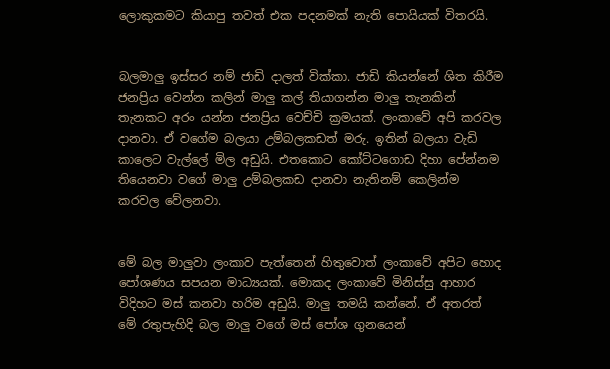ලොකුකමට කියාපු තවත් එක පදනමක් නැති පොයියක් විතරයි.


බලමාලු ඉස්සර නම් ජාඩි දාලත් වික්කා. ජාඩි කියන්නේ ශිත කිරීම ජනප්‍රිය වෙන්න කලින් මාලු කල් තියාගන්න මාලු තැනකින් තැනකට අරං යන්න ජනප්‍රිය වෙච්චි ක්‍රමයක්. ලංකාවේ අපි කරවල දානවා. ඒ වගේම බලයා උම්බලකඩත් මරු. ඉතින් බලයා වැඩි කාලෙට වැල්ලේ මිල අඩුයි. එතකොට කෝට්ටගොඩ දිහා පේන්නම තියෙනවා වගේ මාලු උම්බලකඩ දානවා නැතිනම් කෙලින්ම කරවල වේලනවා.


මේ බල මාලුවා ලංකාව පැත්තෙන් හිතුවොත් ලංකාවේ අපිට හොද පෝශණය සපයන මාධ්‍යයක්. මොකද ලංකාවේ මිනිස්සු ආහාර විදිහට මස් කනවා හරිම අඩුයි. මාලු තමයි කන්නේ. ඒ අතරත් මේ රතුපැහිදි බල මාලු වගේ මස් පෝශ ගුනයෙන්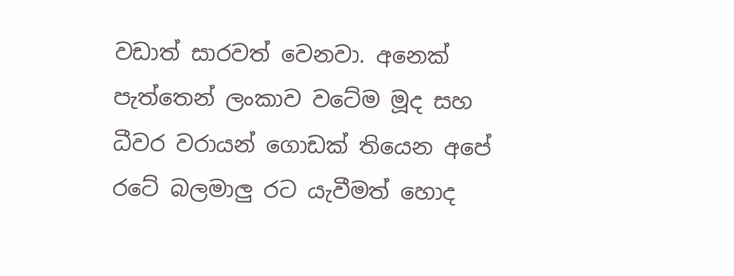වඩාත් සාරවත් වෙනවා. අනෙක් පැත්තෙන් ලංකාව වටේම මූද සහ ධීවර වරායන් ගොඩක් තියෙන අපේ රටේ බලමාලු රට යැවීමත් හොද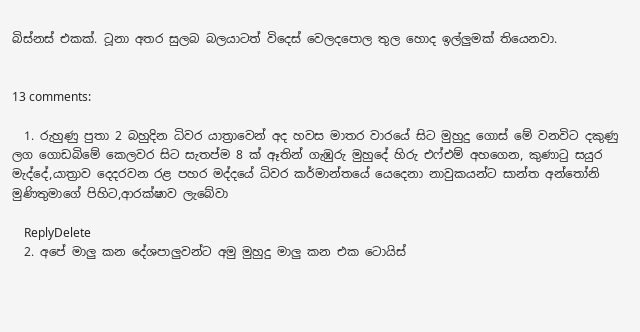බිස්නස් එකක්. ටූනා අතර සුලබ බලයාටත් විදෙස් වෙලදපොල තුල හොද ඉල්ලුමක් තියෙනවා.


13 comments:

  1. රුහුණු පුතා 2 බහුදින ධිවර යාත්‍රාවෙන් අද හවස මාතර වාරයේ සිට මුහුදු ගොස් මේ වනවිට දකුණු ලග ගොඩබිමේ කෙලවර සිට සැතප්ම 8 ක් ඈතින් ගැඹුරු මුහුදේ හිරු එෆ්එම් අහගෙන, කුණාටු සයුර මැද්දේ,යාත්‍රාව දෙදරවන රළ පහර මද්දයේ ධිවර කර්මාන්තයේ යෙදෙනා නාවුකයන්ට සාන්ත අන්තෝනි මුණිතුමාගේ පිහිට,ආරක්ෂාව ලැබේවා

    ReplyDelete
  2. අපේ මාලු කන දේශපාලුවන්ට අමු මුහුදු මාලු කන එක ටොයිස්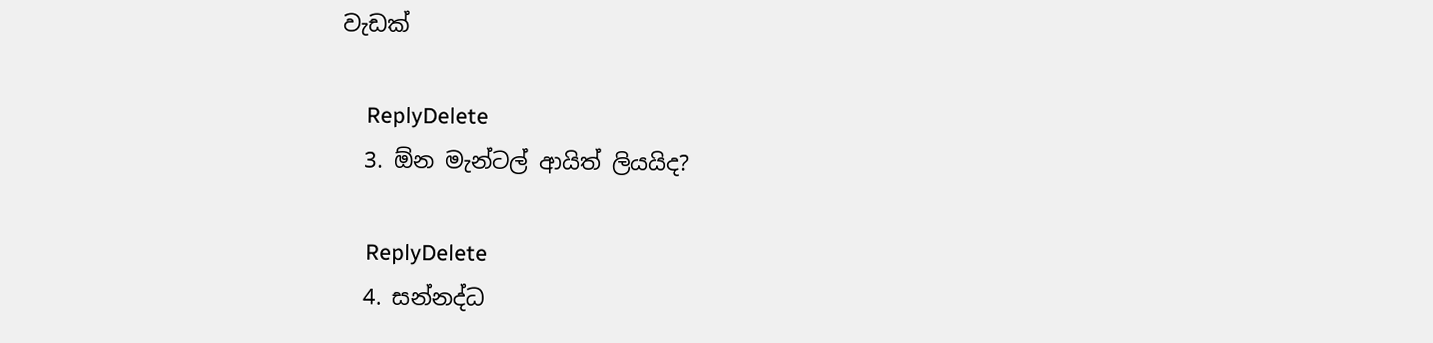වැඩක්

    ReplyDelete
  3. ඕන මැන්ටල් ආයිත් ලියයිද?

    ReplyDelete
  4. සන්නද්ධ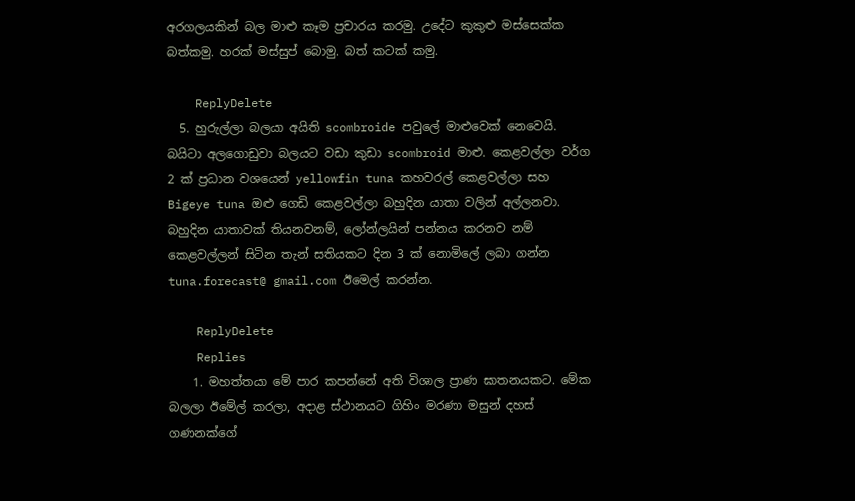අරගලයකින් බල මාළු කෑම ප්‍රචාරය කරමු. උදේට කුකුළු මස්සෙක්ක බත්කමු. හරක් මස්සුප් බොමු. බත් කටක් කමු.

    ReplyDelete
  5. හුරුල්ලා බලයා අයිති scombroide පවුලේ මාළුවෙක් නෙවෙයි. බයිටා අලගොඩුවා බලයට වඩා කුඩා scombroid මාළු. කෙළවල්ලා වර්ග 2 ක් ප්‍රධාන වශයෙන් yellowfin tuna කහවරල් කෙළවල්ලා සහ Bigeye tuna ඔළු ගෙඩි කෙළවල්ලා බහුදින යාතා වලින් අල්ලනවා. බහුදින යාතාවක් තියනවනම්, ලෝන්ලයින් පන්නය කරනව නම් කෙළවල්ලන් සිටින තැන් සතියකට දින 3 ක් නොමිලේ ලබා ගන්න tuna.forecast@ gmail.com ඊමෙල් කරන්න.

    ReplyDelete
    Replies
    1. මහත්තයා මේ පාර කපන්නේ අති විශාල ප්‍රාණ ඝාතනයකට. මේක බලලා ඊමේල් කරලා, අදාළ ස්ථානයට ගිහිං මරණා මසුන් දහස් ගණනක්ගේ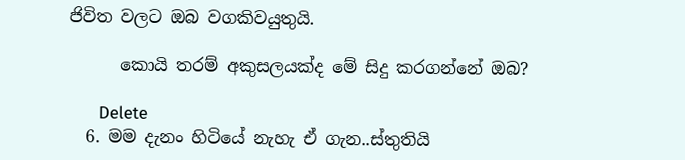ජිවිත වලට ඔබ වගකිවයුතුයි.

      කොයි තරම් අකුසලයක්ද මේ සිදු කරගන්නේ ඔබ?

      Delete
  6. මම දැනං හිටියේ නැහැ ඒ ගැන..ස්තුතියි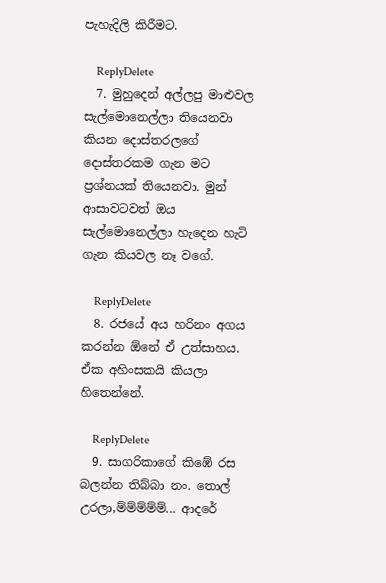පැහැදිලි කිරීමට.

    ReplyDelete
  7. මුහුදෙන් අල්ලපු මාළුවල සැල්මොනෙල්ලා තියෙනවා කියන දොස්තරලගේ දොස්තරකම ගැන මට ප්‍රශ්නයක් තියෙනවා. මුන් ආසාවටවත් ඔය සැල්මොනෙල්ලා හැදෙන හැටි ගැන කියවල නෑ වගේ.

    ReplyDelete
  8. රජයේ අය හරිනං අගය කරන්න ඕනේ ඒ උත්සාහය. ඒක අහිංසකයි කියලා හිතෙන්නේ.

    ReplyDelete
  9. සාගරිකාගේ කිඹේ රස බලන්න තිබ්බා නං. තොල් උරලා,ම්ම්ම්ම්ම්... ආදරේ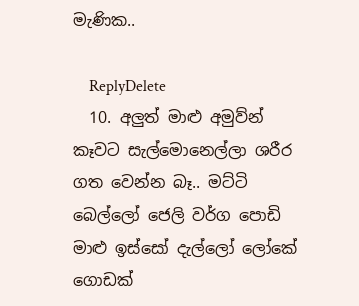මැණික..

    ReplyDelete
  10. අලුත් මාළු අමුව්න් කෑවට සැල්මොනෙල්ලා ශරීර ගත වෙන්න බෑ.. මට්ටි බෙල්ලෝ ජෙලි වර්ග පොඩි මාළු ඉස්සෝ දැල්ලෝ ලෝකේ ගොඩක්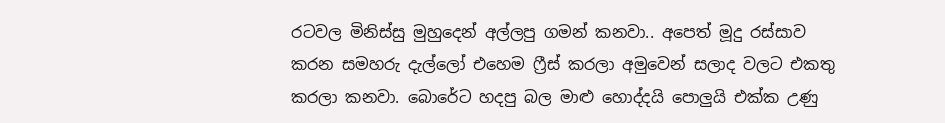රටවල මිනිස්සු මුහුදෙන් අල්ලපු ගමන් කනවා.. අපෙත් මූදු රස්සාව කරන සමහරු දැල්ලෝ එහෙම ෆ්‍රීස් කරලා අමුවෙන් සලාද වලට එකතු කරලා කනවා. බොරේට හදපු බල මාළු හොද්දයි පොලුයි එක්ක උණු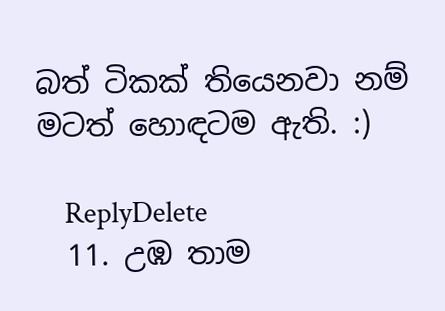බත් ටිකක් තියෙනවා නම් මටත් හොඳටම ඇති. :)

    ReplyDelete
  11. උඹ තාම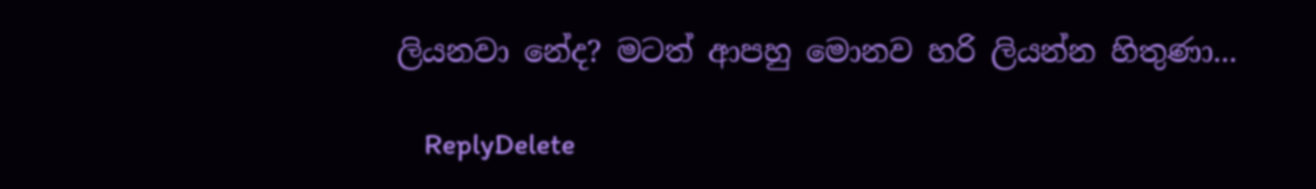ලියනවා නේද? මටත් ආපහු මොනව හරි ලියන්න හිතුණා...

    ReplyDelete